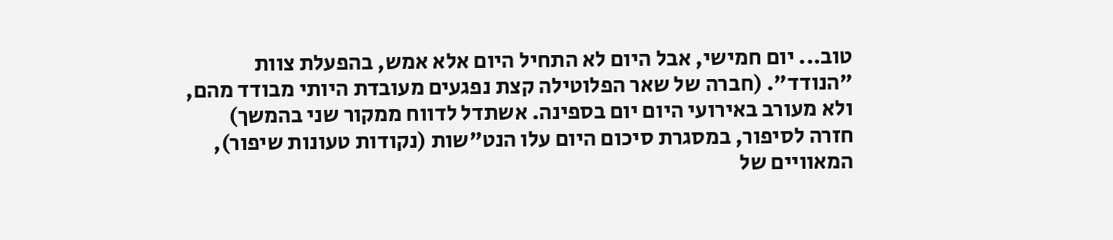טוב... יום חמישי, אבל היום לא התחיל היום אלא אמש, בהפעלת צוות "הנודד". (חברה של שאר הפלוטילה קצת נפגעים מעובדת היותי מבודד מהם, ולא מעורב באירועי היום יום בספינה. אשתדל לדווח ממקור שני בהמשך)
חזרה לסיפור, במסגרת סיכום היום עלו הנט"שות (נקודות טעונות שיפור), המאוויים של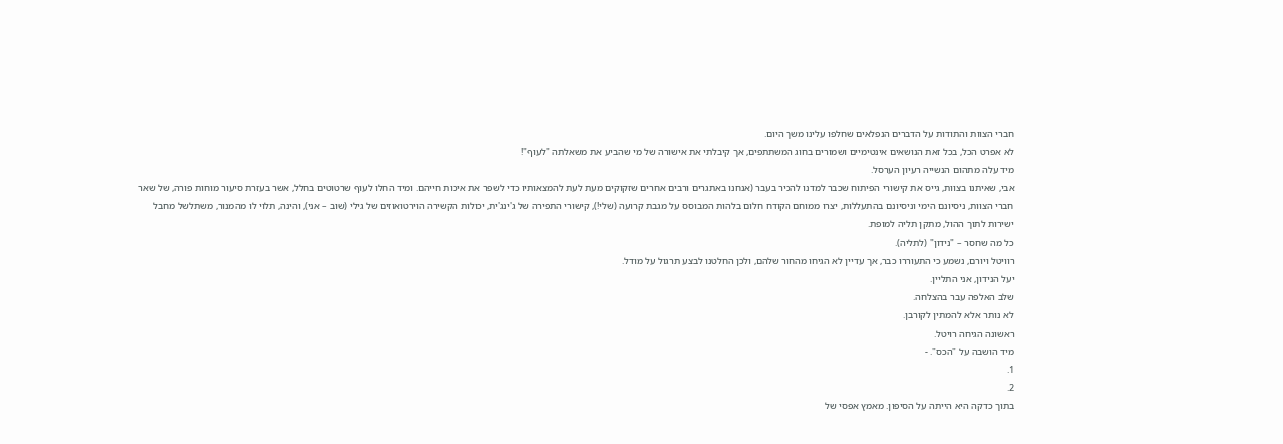חברי הצוות והתודות על הדברים הנפלאים שחלפו עלינו משך היום.
לא אפרט הכל, בכל זאת הנושאים אינטימיים ושמורים בחוג המשתתפים, אך קיבלתי את אישורה של מי שהביע את משאלתה "לעוף"!
מיד עלה מתהום הנשייה רעיון הערסל.
אבי, שאיתנו בצוות, גייס את קישורי הפיתוח שכבר למדנו להכיר בעבר (אנחנו באתגרים ורבים אחרים שזקוקים מעת לעת להמצאותיו כדי לשפר את איכות חייהם. ומיד החלו לעוף שרטוטים בחלל, אשר בעזרת סיעור מוחות פורה, של שאר חברי הצוות, ניסיונם הימי וניסיונם בהתעללות, יצרו ממוחם הקודח חלום בלהות המבוסס על מגבת קרועה (שלי!), קישורי התפירה של ג'ינג'ית, יכולות הקשירה הוירטואוזים של גילי (שוב – אני), והינה, תלוי לו מהמנור, משתלשל מחבל ישירות לתוך ההול, מתקן תליה למופת.
כל מה שחסר – "נידון" (לתליה).
רוויטל ויורם, נשמע כי התעוררו כבר, אך עדיין לא הגיחו מהחור שלהם, ולכן החלטנו לבצע תרגול על מודל.
יעל הנידון, אני התליין.
שלב האלפה עבר בהצלחה.
לא נותר אלא להמתין לקורבן.
ראשונה הגיחה רויטל.
מיד הושבה על "הכס". -
1.
2.
בתוך כדקה היא הייתה על הסיפון. מאמץ אפסי של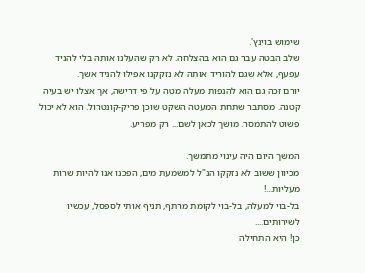שימוש בוינץ'.
שלב הבטה עבר גם הוא בהצלחה. לא רק שהעלנו אותה בלי להניד עפעף, אלא שגם להוריד אותה לא נזקקנו אפילו להניד אשך.
יורם זכה גם הוא להנפות מעלה מטה על פי דרישה, אך אצלו יש בעיה קטנה. מסתבר שתחת המעטה השקט שוכן פריק-קונטרול. הוא לא יכול פשוט להתמסר. מושך לכאן לשם... רק מפריע.

המשך היום היה עינוי מתמשך.
מכיוון ששוב לא נזקקו הנ"ל למשמעת מים, הפכנו אנו להיות שרות מעליות...!
בל-בוי למעלה, בל-בוי לקומת מרתף, תניף אותי לספסל, עכשיו לשירותים....
כן! היא התחילה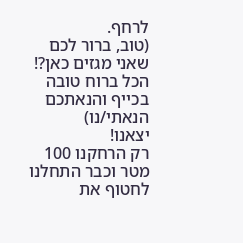לרחף.
(טוב, ברור לכם שאני מגזים כאן?! הכל ברוח טובה בכייף והנאתכם הנאתי/נו)
יצאנו!
רק הרחקנו 100 מטר וכבר התחלנו לחטוף את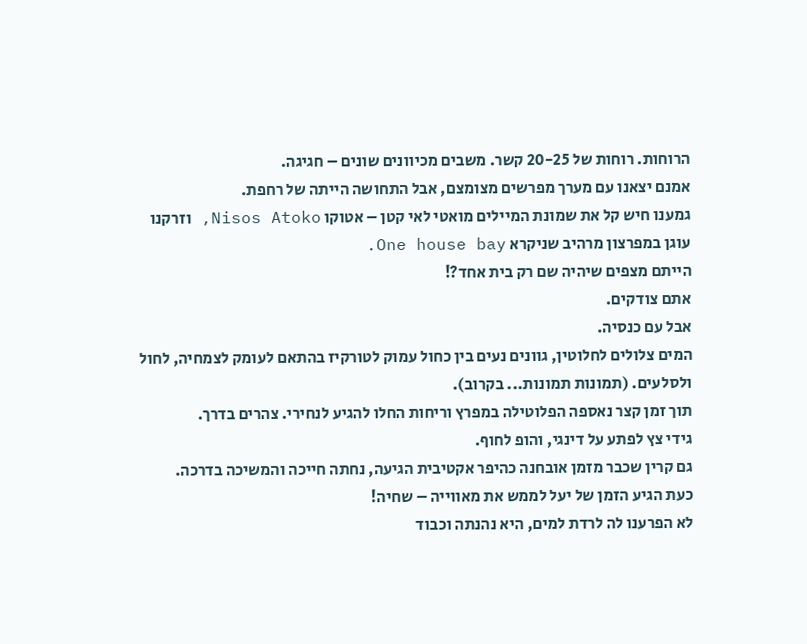הרוחות. רוחות של 20-25 קשר. משבים מכיוונים שונים – חגיגה.
אמנם יצאנו עם מערך מפרשים מצומצם, אבל התחושה הייתה של רחפת.
גמענו חיש קל את שמונת המיילים מואטי לאי קטן – אטוקו Nisos Atoko, וזרקנו עוגן במפרצון מרהיב שניקרא One house bay.
הייתם מצפים שיהיה שם רק בית אחד?!
אתם צודקים.
אבל עם כנסיה.
המים צלולים לחלוטין, גוונים נעים בין כחול עמוק לטורקיז בהתאם לעומק לצמחיה, לחול ולסלעים. (תמונות תמונות... בקרוב).
תוך זמן קצר נאספה הפלוטילה במפרץ וריחות החלו להגיע לנחירי. צהרים בדרך.
גידי צץ לפתע על דינגי, והופ לחוף.
גם קרין שכבר מזמן אובחנה כהיפר אקטיבית הגיעה, נחתה חייכה והמשיכה בדרכה.
כעת הגיע הזמן של יעל לממש את מאווייה – שחיה!
לא הפרענו לה לרדת למים, היא נהנתה וכבוד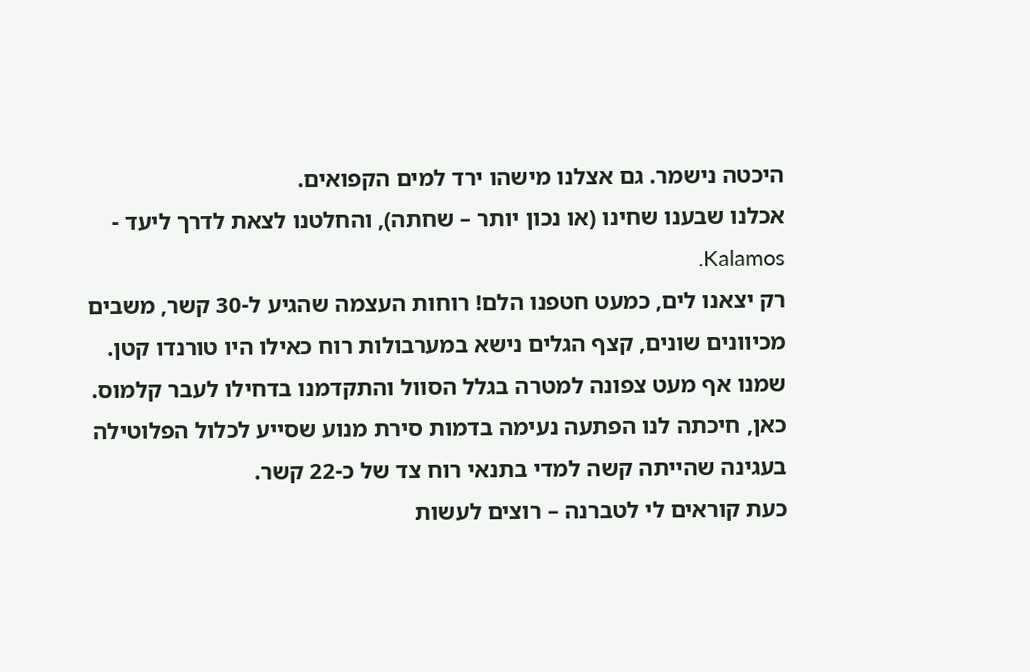היכטה נישמר. גם אצלנו מישהו ירד למים הקפואים.
אכלנו שבענו שחינו (או נכון יותר – שחתה), והחלטנו לצאת לדרך ליעד - Kalamos.
רק יצאנו לים, כמעט חטפנו הלם! רוחות העצמה שהגיע ל-30 קשר, משבים מכיוונים שונים, קצף הגלים נישא במערבולות רוח כאילו היו טורנדו קטן.
שמנו אף מעט צפונה למטרה בגלל הסוול והתקדמנו בדחילו לעבר קלמוס.
כאן, חיכתה לנו הפתעה נעימה בדמות סירת מנוע שסייע לכלול הפלוטילה בעגינה שהייתה קשה למדי בתנאי רוח צד של כ-22 קשר.
כעת קוראים לי לטברנה – רוצים לעשות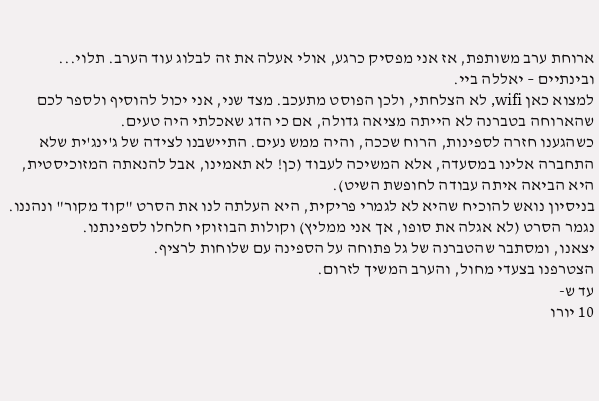ארוחת ערב משותפת, אז אני מפסיק כרגע, אולי אעלה את זה לבלוג עוד הערב. תלוי...
ובינתיים – יאללה ביי.
למצוא כאן wifi, לא הצלחתי, ולכן הפוסט מתעכב. מצד שני, אני יכול להוסיף ולספר לכם שהארוחה בטברנה לא הייתה מציאה גדולה, אם כי הדג שאכלתי היה טעים.
כשהגענו חזרה לספינות, הרוח שככה, והיה ממש נעים. התיישבנו לצידה של ג'ינג'ית שלא התחברה אלינו במסעדה, אלא המשיכה לעבוד (כן! לא תאמינו, אבל להנאתה המזוכיסטית, היא הביאה איתה עבודה לחופשת השיט).
בניסיון נואש להוכיח שהיא לא לגמרי פריקית, היא העלתה לנו את הסרט "קוד מקור" ונהננו.
נגמר הסרט (לא אגלה את סופו, אך אני ממליץ) וקולות הבוזוקי חלחלו לספינתנו.
יצאנו, ומסתבר שהטברנה של גל פתוחה על הספינה עם שלוחות לרציף.
הצטרפנו בצעדי מחול, והערב המשיך לזרום.
עד ש-
10 יורו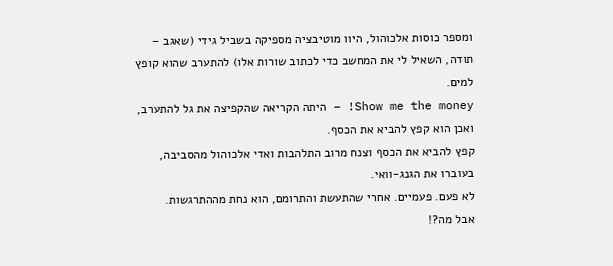ומספר כוסות אלכוהול, היוו מוטיבציה מספיקה בשביל גידי (שאגב – תודה, השאיל לי את המחשב כדי לכתוב שורות אלו) להתערב שהוא קופץ למים.
Show me the money! – היתה הקריאה שהקפיצה את גל להתערב, ואכן הוא קפץ להביא את הכסף.
קפץ להביא את הכסף וצנח מרוב התלהבות ואדי אלכוהול מהסביבה, בעוברו את הגנג-וואי.
לא פעם. פעמיים. אחרי שהתעשת והתרומם, הוא נחת מההתרגשות.
אבל מה?!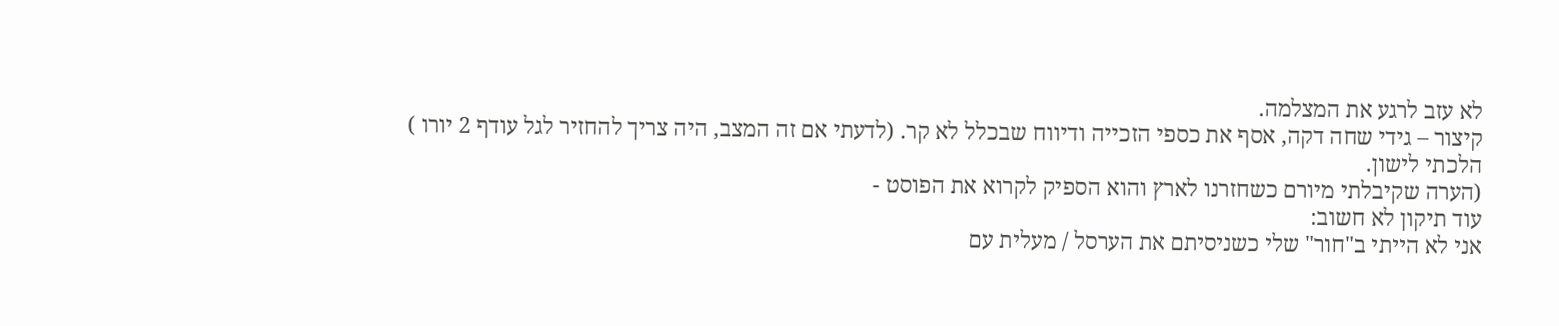לא עזב לרגע את המצלמה.
קיצור – גידי שחה דקה, אסף את כספי הזכייה ודיווח שבכלל לא קר. (לדעתי אם זה המצב, היה צריך להחזיר לגל עודף 2 יורו )
הלכתי לישון.
(הערה שקיבלתי מיורם כשחזרנו לארץ והוא הספיק לקרוא את הפוסט -
עוד תיקון לא חשוב:
אני לא הייתי ב"חור" שלי כשניסיתם את הערסל / מעלית עם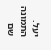יעל.
התמונה שם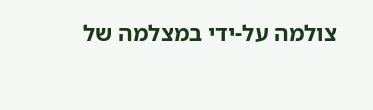צולמה על-ידי במצלמה של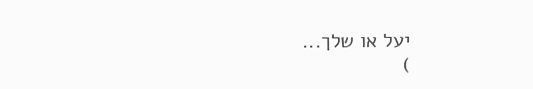יעל או שלך...
)